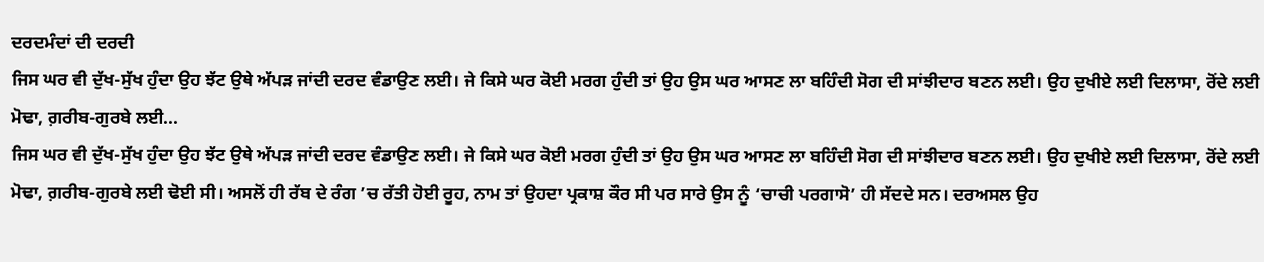ਦਰਦਮੰਦਾਂ ਦੀ ਦਰਦੀ
ਜਿਸ ਘਰ ਵੀ ਦੁੱਖ-ਸੁੱਖ ਹੁੰਦਾ ਉਹ ਝੱਟ ਉਥੇ ਅੱਪੜ ਜਾਂਦੀ ਦਰਦ ਵੰਡਾਉਣ ਲਈ। ਜੇ ਕਿਸੇ ਘਰ ਕੋਈ ਮਰਗ ਹੁੰਦੀ ਤਾਂ ਉਹ ਉਸ ਘਰ ਆਸਣ ਲਾ ਬਹਿੰਦੀ ਸੋਗ ਦੀ ਸਾਂਝੀਦਾਰ ਬਣਨ ਲਈ। ਉਹ ਦੁਖੀਏ ਲਈ ਦਿਲਾਸਾ, ਰੋਂਦੇ ਲਈ ਮੋਢਾ, ਗ਼ਰੀਬ-ਗੁਰਬੇ ਲਈ...
ਜਿਸ ਘਰ ਵੀ ਦੁੱਖ-ਸੁੱਖ ਹੁੰਦਾ ਉਹ ਝੱਟ ਉਥੇ ਅੱਪੜ ਜਾਂਦੀ ਦਰਦ ਵੰਡਾਉਣ ਲਈ। ਜੇ ਕਿਸੇ ਘਰ ਕੋਈ ਮਰਗ ਹੁੰਦੀ ਤਾਂ ਉਹ ਉਸ ਘਰ ਆਸਣ ਲਾ ਬਹਿੰਦੀ ਸੋਗ ਦੀ ਸਾਂਝੀਦਾਰ ਬਣਨ ਲਈ। ਉਹ ਦੁਖੀਏ ਲਈ ਦਿਲਾਸਾ, ਰੋਂਦੇ ਲਈ ਮੋਢਾ, ਗ਼ਰੀਬ-ਗੁਰਬੇ ਲਈ ਢੋਈ ਸੀ। ਅਸਲੋਂ ਹੀ ਰੱਬ ਦੇ ਰੰਗ ’ਚ ਰੱਤੀ ਹੋਈ ਰੂਹ, ਨਾਮ ਤਾਂ ਉਹਦਾ ਪ੍ਰਕਾਸ਼ ਕੌਰ ਸੀ ਪਰ ਸਾਰੇ ਉਸ ਨੂੰ ‘ਚਾਚੀ ਪਰਗਾਸੋ’ ਹੀ ਸੱਦਦੇ ਸਨ। ਦਰਅਸਲ ਉਹ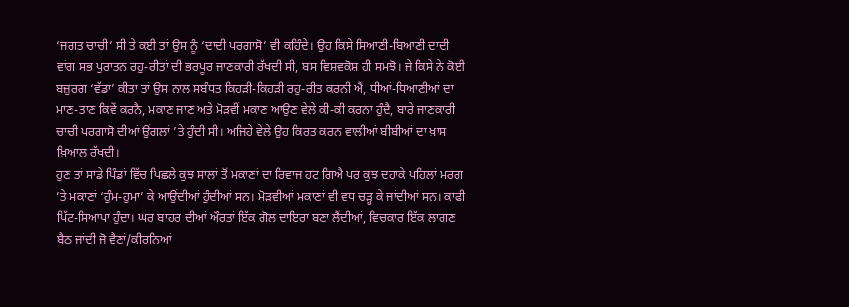‘ਜਗਤ ਚਾਚੀ’ ਸੀ ਤੇ ਕਈ ਤਾਂ ਉਸ ਨੂੰ ‘ਦਾਦੀ ਪਰਗਾਸੋ’ ਵੀ ਕਹਿੰਦੇ। ਉਹ ਕਿਸੇ ਸਿਆਣੀ-ਬਿਆਣੀ ਦਾਦੀ ਵਾਂਗ ਸਭ ਪੁਰਾਤਨ ਰਹੁ-ਰੀਤਾਂ ਦੀ ਭਰਪੂਰ ਜਾਣਕਾਰੀ ਰੱਖਦੀ ਸੀ, ਬਸ ਵਿਸ਼ਵਕੋਸ਼ ਹੀ ਸਮਝੋ। ਜੇ ਕਿਸੇ ਨੇ ਕੋਈ ਬਜ਼ੁਰਗ ‘ਵੱਡਾ’ ਕੀਤਾ ਤਾਂ ਉਸ ਨਾਲ ਸਬੰਧਤ ਕਿਹੜੀ-ਕਿਹੜੀ ਰਹੁ-ਰੀਤ ਕਰਨੀ ਐਂ, ਧੀਆਂ-ਧਿਆਣੀਆਂ ਦਾ ਮਾਣ-ਤਾਣ ਕਿਵੇਂ ਕਰਨੈ, ਮਕਾਣ ਜਾਣ ਅਤੇ ਮੋੜਵੀਂ ਮਕਾਣ ਆਉਣ ਵੇਲੇ ਕੀ-ਕੀ ਕਰਨਾ ਹੁੰਦੈ, ਬਾਰੇ ਜਾਣਕਾਰੀ ਚਾਚੀ ਪਰਗਾਸੋ ਦੀਆਂ ਉਂਗਲਾਂ ’ਤੇ ਹੁੰਦੀ ਸੀ। ਅਜਿਹੇ ਵੇਲੇ ਉਹ ਕਿਰਤ ਕਰਨ ਵਾਲੀਆਂ ਬੀਬੀਆਂ ਦਾ ਖ਼ਾਸ ਖ਼ਿਆਲ ਰੱਖਦੀ।
ਹੁਣ ਤਾਂ ਸਾਡੇ ਪਿੰਡਾਂ ਵਿੱਚ ਪਿਛਲੇ ਕੁਝ ਸਾਲਾਂ ਤੋਂ ਮਕਾਣਾਂ ਦਾ ਰਿਵਾਜ ਹਟ ਗਿਐ ਪਰ ਕੁਝ ਦਹਾਕੇ ਪਹਿਲਾਂ ਮਰਗ ’ਤੇ ਮਕਾਣਾਂ ‘ਹੁੰਮ-ਹੁਮਾ’ ਕੇ ਆਉਂਦੀਆਂ ਹੁੰਦੀਆਂ ਸਨ। ਮੋੜਵੀਆਂ ਮਕਾਣਾਂ ਵੀ ਵਧ ਚੜ੍ਹ ਕੇ ਜਾਂਦੀਆਂ ਸਨ। ਕਾਫੀ ਪਿੱਟ-ਸਿਆਪਾ ਹੁੰਦਾ। ਘਰ ਬਾਹਰ ਦੀਆਂ ਔਰਤਾਂ ਇੱਕ ਗੋਲ ਦਾਇਰਾ ਬਣਾ ਲੈਂਦੀਆਂ, ਵਿਚਕਾਰ ਇੱਕ ਲਾਗਣ ਬੈਠ ਜਾਂਦੀ ਜੋ ਵੈਣਾਂ/ਕੀਰਨਿਆਂ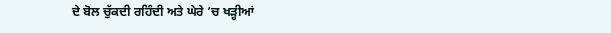ਦੇ ਬੋਲ ਚੁੱਕਦੀ ਰਹਿੰਦੀ ਅਤੇ ਘੇਰੇ ’ਚ ਖੜ੍ਹੀਆਂ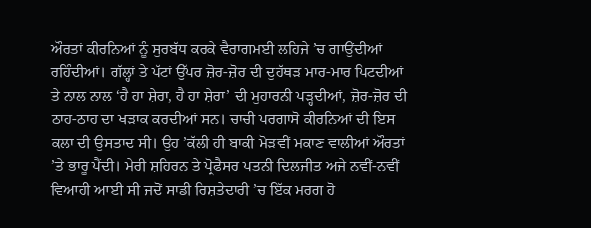ਔਰਤਾਂ ਕੀਰਨਿਆਂ ਨੂੰ ਸੁਰਬੱਧ ਕਰਕੇ ਵੈਰਾਗਮਈ ਲਹਿਜੇ ’ਚ ਗਾਉਂਦੀਆਂ ਰਹਿੰਦੀਆਂ। ਗੱਲ੍ਹਾਂ ਤੇ ਪੱਟਾਂ ਉੱਪਰ ਜ਼ੋਰ-ਜ਼ੋਰ ਦੀ ਦੁਹੱਥੜ ਮਾਰ-ਮਾਰ ਪਿਟਦੀਆਂ ਤੇ ਨਾਲ ਨਾਲ ‘ਹੈ ਹਾ ਸ਼ੇਰਾ, ਹੈ ਹਾ ਸ਼ੇਰਾ’ ਦੀ ਮੁਹਾਰਨੀ ਪੜ੍ਹਦੀਆਂ, ਜ਼ੋਰ-ਜ਼ੋਰ ਦੀ ਠਾਹ-ਠਾਹ ਦਾ ਖੜਾਕ ਕਰਦੀਆਂ ਸਨ। ਚਾਚੀ ਪਰਗਾਸੋ ਕੀਰਨਿਆਂ ਦੀ ਇਸ ਕਲਾ ਦੀ ਉਸਤਾਦ ਸੀ। ਉਹ ’ਕੱਲੀ ਹੀ ਬਾਕੀ ਮੋੜਵੀਂ ਮਕਾਣ ਵਾਲੀਆਂ ਔਰਤਾਂ ’ਤੇ ਭਾਰੂ ਪੈਂਦੀ। ਮੇਰੀ ਸ਼ਹਿਰਨ ਤੇ ਪ੍ਰੋਫੈਸਰ ਪਤਨੀ ਦਿਲਜੀਤ ਅਜੇ ਨਵੀਂ-ਨਵੀਂ ਵਿਆਹੀ ਆਈ ਸੀ ਜਦੋਂ ਸਾਡੀ ਰਿਸ਼ਤੇਦਾਰੀ ’ਚ ਇੱਕ ਮਰਗ ਹੋ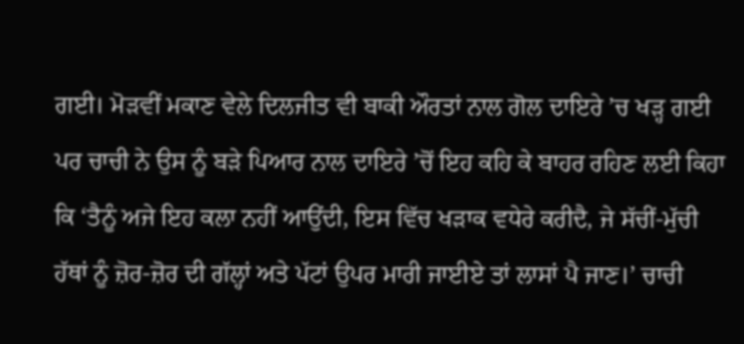ਗਈ। ਮੋੜਵੀਂ ਮਕਾਣ ਵੇਲੇ ਦਿਲਜੀਤ ਵੀ ਬਾਕੀ ਔਰਤਾਂ ਨਾਲ ਗੋਲ ਦਾਇਰੇ ’ਚ ਖੜ੍ਹ ਗਈ ਪਰ ਚਾਚੀ ਨੇ ਉਸ ਨੂੰ ਬੜੇ ਪਿਆਰ ਨਾਲ ਦਾਇਰੇ ’ਚੋਂ ਇਹ ਕਹਿ ਕੇ ਬਾਹਰ ਰਹਿਣ ਲਈ ਕਿਹਾ ਕਿ ‘ਤੈਨੂੰ ਅਜੇ ਇਹ ਕਲਾ ਨਹੀਂ ਆਉਂਦੀ, ਇਸ ਵਿੱਚ ਖੜਾਕ ਵਧੇਰੇ ਕਰੀਦੈ, ਜੇ ਸੱਚੀਂ-ਮੁੱਚੀ ਹੱਥਾਂ ਨੂੰ ਜ਼ੋਰ-ਜ਼ੋਰ ਦੀ ਗੱਲ੍ਹਾਂ ਅਤੇ ਪੱਟਾਂ ਉਪਰ ਮਾਰੀ ਜਾਈਏ ਤਾਂ ਲਾਸਾਂ ਪੈ ਜਾਣ।’ ਚਾਚੀ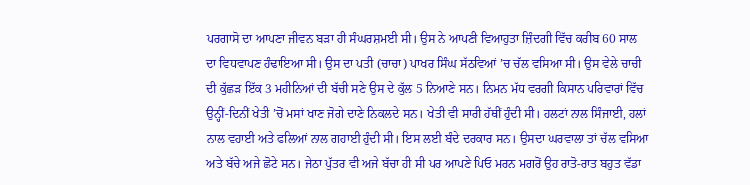ਪਰਗਾਸੋ ਦਾ ਆਪਣਾ ਜੀਵਨ ਬੜਾ ਹੀ ਸੰਘਰਸ਼ਮਈ ਸੀ। ਉਸ ਨੇ ਆਪਣੀ ਵਿਆਹੁਤਾ ਜ਼ਿੰਦਗੀ ਵਿੱਚ ਕਰੀਬ 60 ਸਾਲ ਦਾ ਵਿਧਵਾਪਣ ਹੰਢਾਇਆ ਸੀ। ਉਸ ਦਾ ਪਤੀ (ਚਾਚਾ) ਪਾਖਰ ਸਿੰਘ ਸੱਠਵਿਆਂ ’ਚ ਚੱਲ ਵਸਿਆ ਸੀ। ਉਸ ਵੇਲੇ ਚਾਚੀ ਦੀ ਕੁੱਛੜ ਇੱਕ 3 ਮਹੀਨਿਆਂ ਦੀ ਬੱਚੀ ਸਣੇ ਉਸ ਦੇ ਕੁੱਲ 5 ਨਿਆਣੇ ਸਨ। ਨਿਮਨ ਮੱਧ ਵਰਗੀ ਕਿਸਾਨ ਪਰਿਵਾਰਾਂ ਵਿੱਚ ਉਨ੍ਹੀਂ-ਦਿਨੀਂ ਖੇਤੀ ’ਚੋਂ ਮਸਾਂ ਖਾਣ ਜੋਗੇ ਦਾਣੇ ਨਿਕਲਦੇ ਸਨ। ਖੇਤੀ ਵੀ ਸਾਰੀ ਹੱਥੀਂ ਹੁੰਦੀ ਸੀ। ਹਲਟਾਂ ਨਾਲ ਸਿੰਜਾਈ, ਹਲਾਂ ਨਾਲ ਵਹਾਈ ਅਤੇ ਫਲਿਆਂ ਨਾਲ ਗਹਾਈ ਹੁੰਦੀ ਸੀ। ਇਸ ਲਈ ਬੰਦੇ ਦਰਕਾਰ ਸਨ। ਉਸਦਾ ਘਰਵਾਲਾ ਤਾਂ ਚੱਲ ਵਸਿਆ ਅਤੇ ਬੱਚੇ ਅਜੇ ਛੋਟੇ ਸਨ। ਜੇਠਾ ਪੁੱਤਰ ਵੀ ਅਜੇ ਬੱਚਾ ਹੀ ਸੀ ਪਰ ਆਪਣੇ ਪਿਓ ਮਰਨ ਮਗਰੋਂ ਉਹ ਰਾਤੋ-ਰਾਤ ਬਹੁਤ ਵੱਡਾ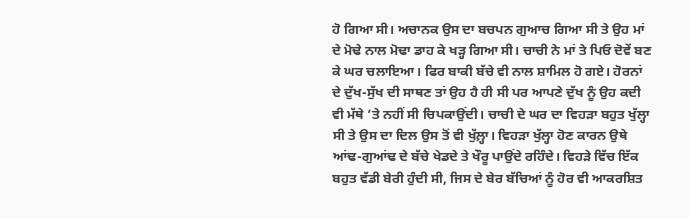ਹੋ ਗਿਆ ਸੀ। ਅਚਾਨਕ ਉਸ ਦਾ ਬਚਪਨ ਗੁਆਚ ਗਿਆ ਸੀ ਤੇ ਉਹ ਮਾਂ ਦੇ ਮੋਢੇ ਨਾਲ ਮੋਢਾ ਡਾਹ ਕੇ ਖੜ੍ਹ ਗਿਆ ਸੀ। ਚਾਚੀ ਨੇ ਮਾਂ ਤੇ ਪਿਓ ਦੋਵੇਂ ਬਣ ਕੇ ਘਰ ਚਲਾਇਆ। ਫਿਰ ਬਾਕੀ ਬੱਚੇ ਵੀ ਨਾਲ ਸ਼ਾਮਿਲ ਹੋ ਗਏ। ਹੋਰਨਾਂ ਦੇ ਦੁੱਖ-ਸੁੱਖ ਦੀ ਸਾਥਣ ਤਾਂ ਉਹ ਹੈ ਹੀ ਸੀ ਪਰ ਆਪਣੇ ਦੁੱਖ ਨੂੰ ਉਹ ਕਦੀ ਵੀ ਮੱਥੇ ’ਤੇ ਨਹੀਂ ਸੀ ਚਿਪਕਾਉਂਦੀ। ਚਾਚੀ ਦੇ ਘਰ ਦਾ ਵਿਹੜਾ ਬਹੁਤ ਖੁੱਲ੍ਹਾ ਸੀ ਤੇ ਉਸ ਦਾ ਦਿਲ ਉਸ ਤੋਂ ਵੀ ਖੁੱਲ਼੍ਹਾ। ਵਿਹੜਾ ਖੁੱਲ੍ਹਾ ਹੋਣ ਕਾਰਨ ਉਥੇ ਆਂਢ-ਗੁਆਂਢ ਦੇ ਬੱਚੇ ਖੇਡਦੇ ਤੇ ਖੌਰੂ ਪਾਉਂਦੇ ਰਹਿੰਦੇ। ਵਿਹੜੇ ਵਿੱਚ ਇੱਕ ਬਹੁਤ ਵੱਡੀ ਬੇਰੀ ਹੁੰਦੀ ਸੀ, ਜਿਸ ਦੇ ਬੇਰ ਬੱਚਿਆਂ ਨੂੰ ਹੋਰ ਵੀ ਆਕਰਸ਼ਿਤ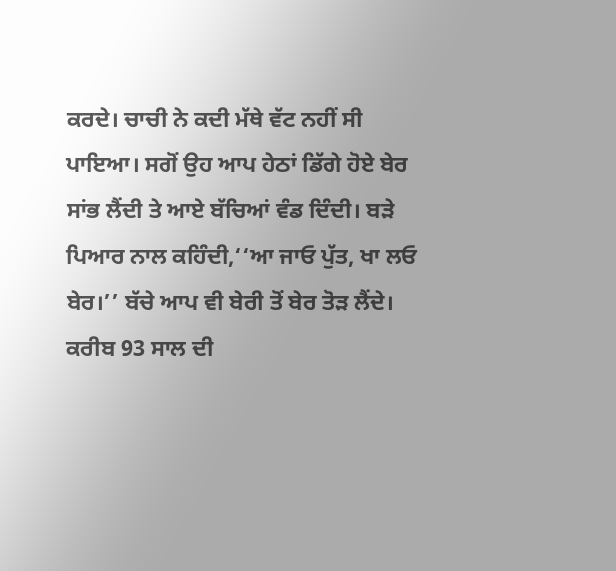ਕਰਦੇ। ਚਾਚੀ ਨੇ ਕਦੀ ਮੱਥੇ ਵੱਟ ਨਹੀਂ ਸੀ ਪਾਇਆ। ਸਗੋਂ ਉਹ ਆਪ ਹੇਠਾਂ ਡਿੱਗੇ ਹੋਏ ਬੇਰ ਸਾਂਭ ਲੈਂਦੀ ਤੇ ਆਏ ਬੱਚਿਆਂ ਵੰਡ ਦਿੰਦੀ। ਬੜੇ ਪਿਆਰ ਨਾਲ ਕਹਿੰਦੀ,‘‘ਆ ਜਾਓ ਪੁੱਤ, ਖਾ ਲਓ ਬੇਰ।’’ ਬੱਚੇ ਆਪ ਵੀ ਬੇਰੀ ਤੋਂ ਬੇਰ ਤੋੜ ਲੈਂਦੇ। ਕਰੀਬ 93 ਸਾਲ ਦੀ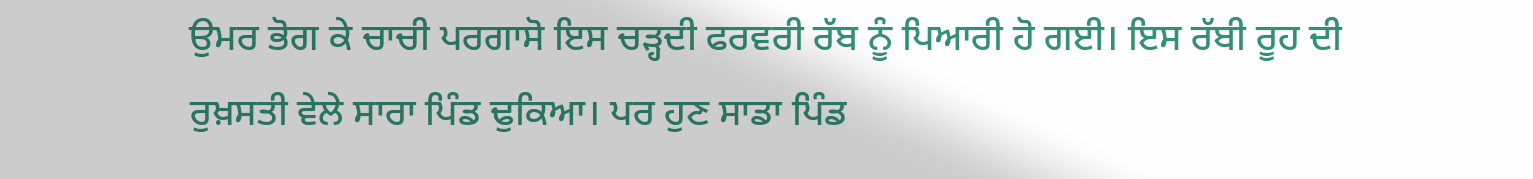ਉਮਰ ਭੋਗ ਕੇ ਚਾਚੀ ਪਰਗਾਸੋ ਇਸ ਚੜ੍ਹਦੀ ਫਰਵਰੀ ਰੱਬ ਨੂੰ ਪਿਆਰੀ ਹੋ ਗਈ। ਇਸ ਰੱਬੀ ਰੂਹ ਦੀ ਰੁਖ਼ਸਤੀ ਵੇਲੇ ਸਾਰਾ ਪਿੰਡ ਢੁਕਿਆ। ਪਰ ਹੁਣ ਸਾਡਾ ਪਿੰਡ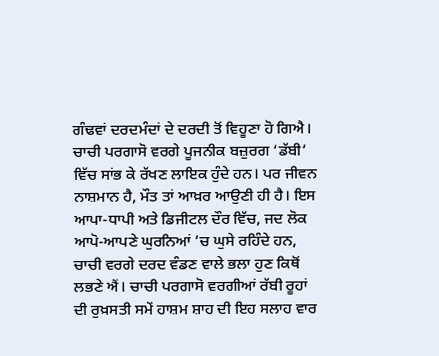ਗੰਢਵਾਂ ਦਰਦਮੰਦਾਂ ਦੇ ਦਰਦੀ ਤੋਂ ਵਿਹੂਣਾ ਹੋ ਗਿਐ। ਚਾਚੀ ਪਰਗਾਸੋ ਵਰਗੇ ਪੂਜਨੀਕ ਬਜ਼ੁਰਗ ‘ਡੱਬੀ’ ਵਿੱਚ ਸਾਂਭ ਕੇ ਰੱਖਣ ਲਾਇਕ ਹੁੰਦੇ ਹਨ। ਪਰ ਜੀਵਨ ਨਾਸ਼ਮਾਨ ਹੈ, ਮੌਤ ਤਾਂ ਆਖ਼ਰ ਆਉਣੀ ਹੀ ਹੈ। ਇਸ ਆਪਾ-ਧਾਪੀ ਅਤੇ ਡਿਜੀਟਲ ਦੌਰ ਵਿੱਚ, ਜਦ ਲੋਕ ਆਪੋ-ਆਪਣੇ ਘੁਰਨਿਆਂ ’ਚ ਘੁਸੇ ਰਹਿੰਦੇ ਹਨ, ਚਾਚੀ ਵਰਗੇ ਦਰਦ ਵੰਡਣ ਵਾਲੇ ਭਲਾ ਹੁਣ ਕਿਥੋਂ ਲਭਣੇ ਐਂ। ਚਾਚੀ ਪਰਗਾਸੋ ਵਰਗੀਆਂ ਰੱਬੀ ਰੂਹਾਂ ਦੀ ਰੁਖ਼ਸਤੀ ਸਮੇਂ ਹਾਸ਼ਮ ਸ਼ਾਹ ਦੀ ਇਹ ਸਲਾਹ ਵਾਰ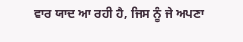ਵਾਰ ਯਾਦ ਆ ਰਹੀ ਹੈ, ਜਿਸ ਨੂੰ ਜੇ ਅਪਣਾ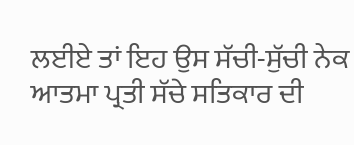ਲਈਏ ਤਾਂ ਇਹ ਉਸ ਸੱਚੀ-ਸੁੱਚੀ ਨੇਕ ਆਤਮਾ ਪ੍ਰਤੀ ਸੱਚੇ ਸਤਿਕਾਰ ਦੀ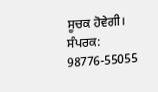ਸੂਚਕ ਹੋਵੇਗੀ।
ਸੰਪਰਕ: 98776-55055